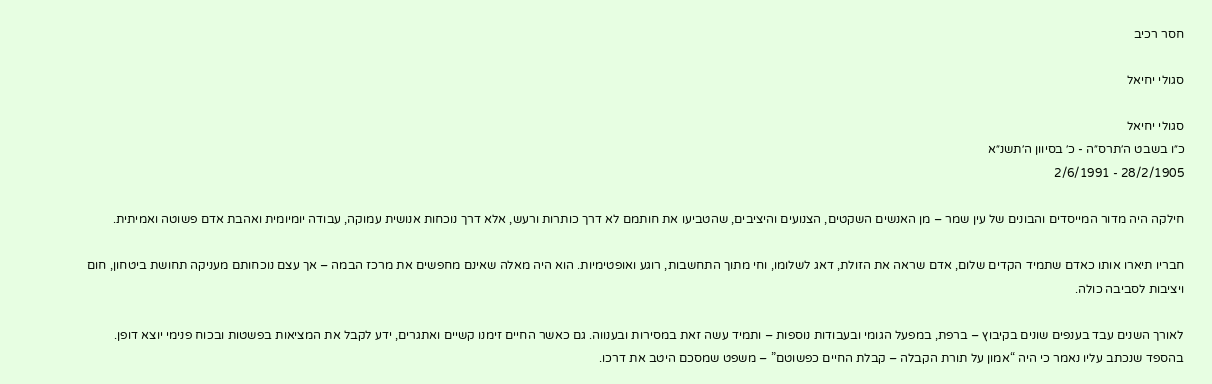חסר רכיב

סגולי יחיאל

סגולי יחיאל
כ״ו בשבט ה׳תרס״ה - כ׳ בסיוון ה׳תשנ״א
28/2/1905 - 2/6/1991

חילקה היה מדור המייסדים והבונים של עין שמר – מן האנשים השקטים, הצנועים והיציבים, שהטביעו את חותמם לא דרך כותרות ורעש, אלא דרך נוכחות אנושית עמוקה, עבודה יומיומית ואהבת אדם פשוטה ואמיתית.

חבריו תיארו אותו כאדם שתמיד הקדים שלום, אדם שראה את הזולת, דאג לשלומו, וחי מתוך התחשבות, רוגע ואופטימיות. הוא היה מאלה שאינם מחפשים את מרכז הבמה – אך עצם נוכחותם מעניקה תחושת ביטחון, חום ויציבות לסביבה כולה.

לאורך השנים עבד בענפים שונים בקיבוץ – ברפת, במפעל הגומי ובעבודות נוספות – ותמיד עשה זאת במסירות ובענווה. גם כאשר החיים זימנו קשיים ואתגרים, ידע לקבל את המציאות בפשטות ובכוח פנימי יוצא דופן. בהספד שנכתב עליו נאמר כי היה “אמון על תורת הקבלה – קבלת החיים כפשוטם” – משפט שמסכם היטב את דרכו.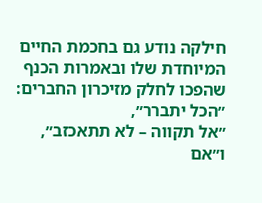חילקה נודע גם בחכמת החיים המיוחדת שלו ובאמרות הכנף שהפכו לחלק מזיכרון החברים:
״הכל יתברר״,
״אל תקווה – לא תתאכזב״,
ו״אם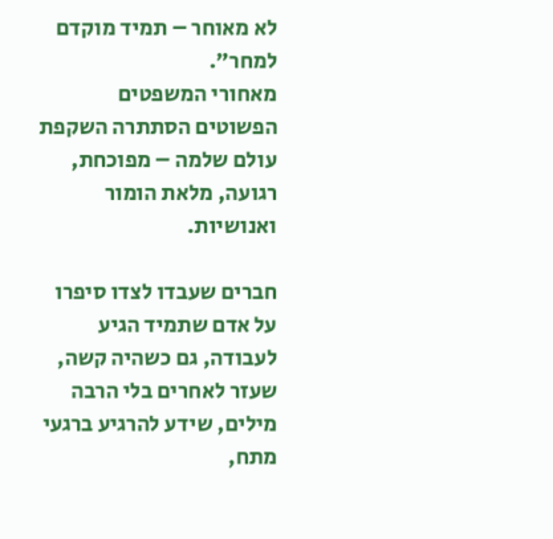לא מאוחר – תמיד מוקדם למחר״.
מאחורי המשפטים הפשוטים הסתתרה השקפת עולם שלמה – מפוכחת, רגועה, מלאת הומור ואנושיות.

חברים שעבדו לצדו סיפרו על אדם שתמיד הגיע לעבודה, גם כשהיה קשה, שעזר לאחרים בלי הרבה מילים, שידע להרגיע ברגעי מתח,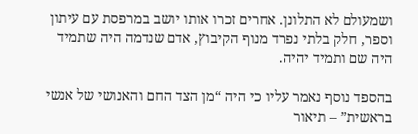ושמעולם לא התלונן. אחרים זכרו אותו יושב במרפסת עם עיתון וספר, חלק בלתי נפרד מנוף הקיבוץ, אדם שנדמה היה שתמיד היה שם ותמיד יהיה.

בהספד נוסף נאמר עליו כי היה “מן הצד החם והאנושי של אנשי בראשית” – תיאור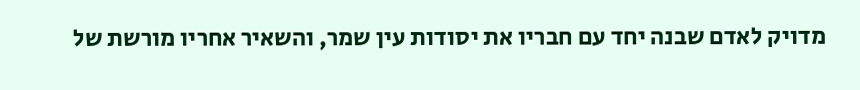מדויק לאדם שבנה יחד עם חבריו את יסודות עין שמר, והשאיר אחריו מורשת של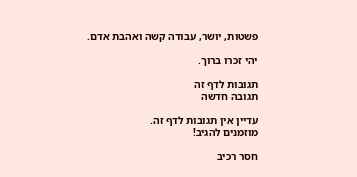פשטות, יושר, עבודה קשה ואהבת אדם.

יהי זכרו ברוך.

תגובות לדף זה
תגובה חדשה

עדיין אין תגובות לדף זה.
מוזמנים להגיב!

חסר רכיב